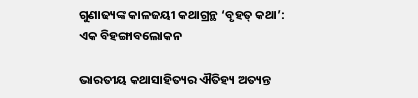ଗୁଣାଢ୍ୟଙ୍କ କାଳଜୟୀ କଥାଗ୍ରନ୍ଥ ‘ବୃହତ୍ କଥା’: ଏକ ବିହଙ୍ଗାବଲୋକନ

ଭାରତୀୟ କଥାସାହିତ୍ୟର ଐତିହ୍ୟ ଅତ୍ୟନ୍ତ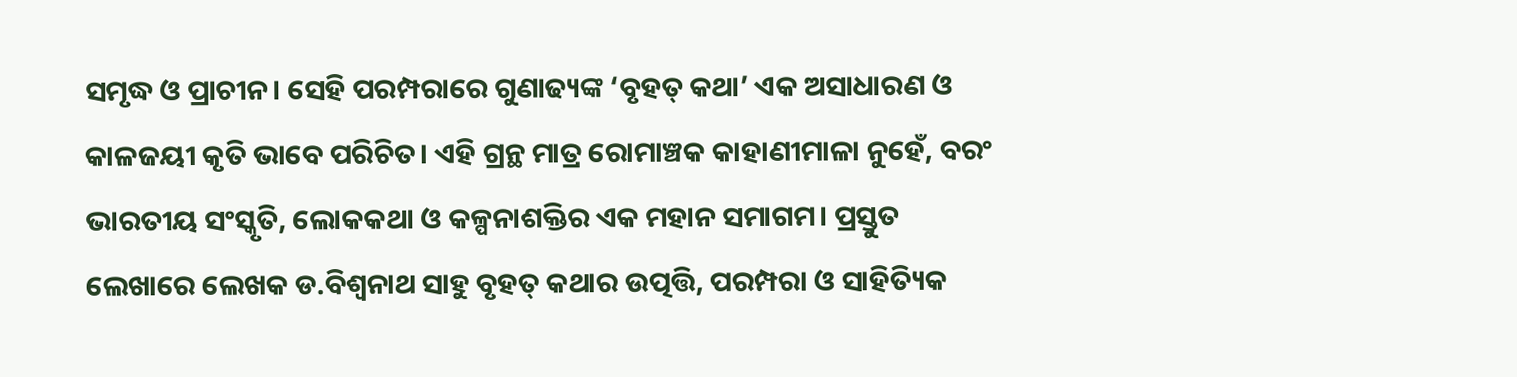ସମୃଦ୍ଧ ଓ ପ୍ରାଚୀନ। ସେହି ପରମ୍ପରାରେ ଗୁଣାଢ୍ୟଙ୍କ ‘ବୃହତ୍ କଥା’ ଏକ ଅସାଧାରଣ ଓ କାଳଜୟୀ କୃତି ଭାବେ ପରିଚିତ। ଏହି ଗ୍ରନ୍ଥ ମାତ୍ର ରୋମାଞ୍ଚକ କାହାଣୀମାଳା ନୁହେଁ, ବରଂ ଭାରତୀୟ ସଂସ୍କୃତି, ଲୋକକଥା ଓ କଳ୍ପନାଶକ୍ତିର ଏକ ମହାନ ସମାଗମ। ପ୍ରସ୍ତୁତ ଲେଖାରେ ଲେଖକ ଡ.ବିଶ୍ୱନାଥ ସାହୁ ବୃହତ୍ କଥାର ଉତ୍ପତ୍ତି, ପରମ୍ପରା ଓ ସାହିତ୍ୟିକ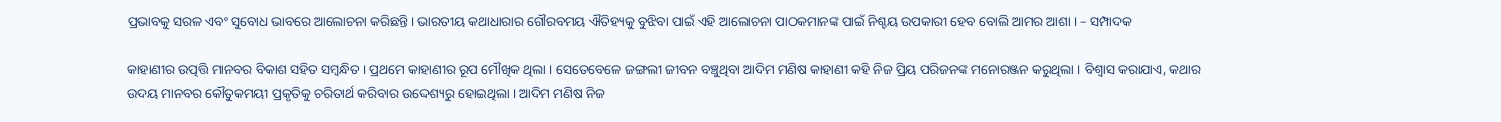ପ୍ରଭାବକୁ ସରଳ ଏବଂ ସୁବୋଧ ଭାବରେ ଆଲୋଚନା କରିଛନ୍ତି। ଭାରତୀୟ କଥାଧାରାର ଗୌରବମୟ ଐତିହ୍ୟକୁ ବୁଝିବା ପାଇଁ ଏହି ଆଲୋଚନା ପାଠକମାନଙ୍କ ପାଇଁ ନିଶ୍ଚୟ ଉପକାରୀ ହେବ ବୋଲି ଆମର ଆଶା । – ସମ୍ପାଦକ

କାହାଣୀର ଉତ୍ପତ୍ତି ମାନବର ବିକାଶ ସହିତ ସମ୍ବନ୍ଧିତ । ପ୍ରଥମେ କାହାଣୀର ରୂପ ମୌଖିକ ଥିଲା । ସେତେବେଳେ ଜଙ୍ଗଲୀ ଜୀବନ ବଞ୍ଚୁଥିବା ଆଦିମ ମଣିଷ କାହାଣୀ କହି ନିଜ ପ୍ରିୟ ପରିଜନଙ୍କ ମନୋରଞ୍ଜନ କରୁଥିଲା । ବିଶ୍ଵାସ କରାଯାଏ, କଥାର ଉଦୟ ମାନବର କୌତୁକମୟୀ ପ୍ରକୃତିକୁ ଚରିତାର୍ଥ କରିବାର ଉଦ୍ଦେଶ୍ୟରୁ ହୋଇଥିଲା । ଆଦିମ ମଣିଷ ନିଜ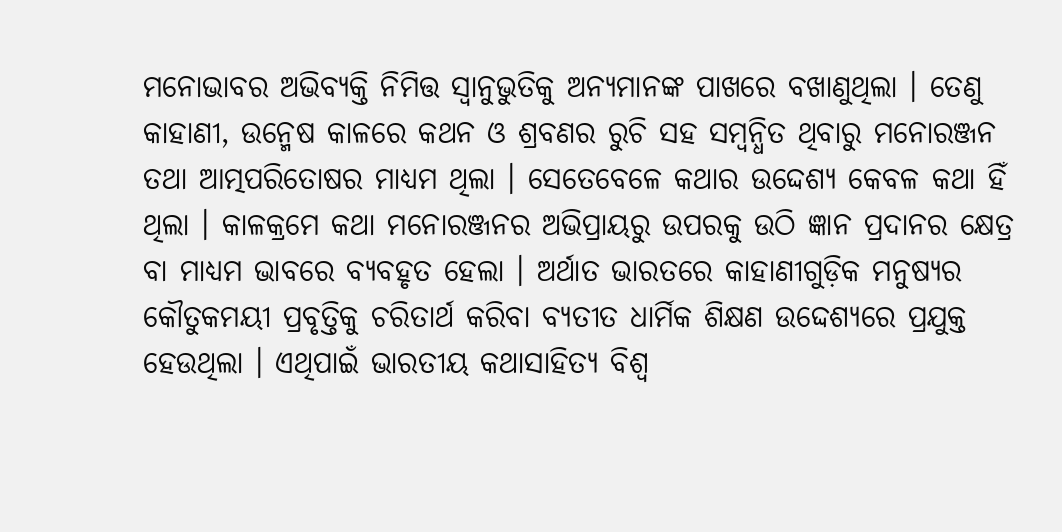ମନୋଭାବର ଅଭିବ୍ୟକ୍ତି ନିମିତ୍ତ ସ୍ୱାନୁଭୁତିକୁ ଅନ୍ୟମାନଙ୍କ ପାଖରେ ବଖାଣୁଥିଲା । ତେଣୁ କାହାଣୀ, ଉନ୍ମେଷ କାଳରେ କଥନ ଓ ଶ୍ରବଣର ରୁଚି ସହ ସମ୍ବନ୍ଧିତ ଥିବାରୁ ମନୋରଞ୍ଜନ ତଥା ଆତ୍ମପରିତୋଷର ମାଧ୍ୟମ ଥିଲା । ସେତେବେଳେ କଥାର ଉଦ୍ଦେଶ୍ୟ କେବଳ କଥା ହିଁ ଥିଲା । କାଳକ୍ରମେ କଥା ମନୋରଞ୍ଜନର ଅଭିପ୍ରାୟରୁ ଉପରକୁ ଉଠି ଜ୍ଞାନ ପ୍ରଦାନର କ୍ଷେତ୍ର ବା ମାଧ୍ୟମ ଭାବରେ ବ୍ୟବହୃତ ହେଲା । ଅର୍ଥାତ ଭାରତରେ କାହାଣୀଗୁଡ଼ିକ ମନୁଷ୍ୟର କୌତୁକମୟୀ ପ୍ରବୃତ୍ତିକୁ ଚରିତାର୍ଥ କରିବା ବ୍ୟତୀତ ଧାର୍ମିକ ଶିକ୍ଷଣ ଉଦ୍ଦେଶ୍ୟରେ ପ୍ରଯୁକ୍ତ ହେଉଥିଲା । ଏଥିପାଇଁ ଭାରତୀୟ କଥାସାହିତ୍ୟ ବିଶ୍ୱ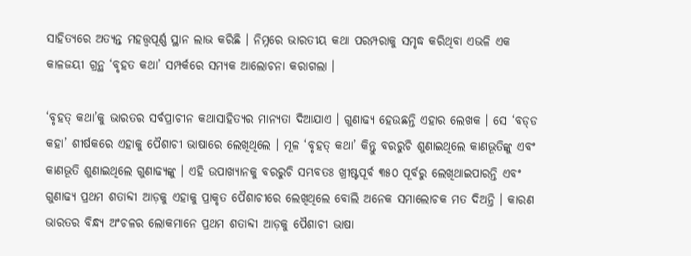ସାହିତ୍ୟରେ ଅତ୍ୟନ୍ତ ମହତ୍ତ୍ଵପୂର୍ଣ୍ଣ ସ୍ଥାନ ଲାଭ କରିଛି । ନିମ୍ନରେ ଭାରତୀୟ କଥା ପରମ୍ପରାକୁ ସମୃଦ୍ଧ କରିଥିବା ଏଭଳି ଏକ କାଳଜୟୀ ଗ୍ରନ୍ଥ ‘ବୃହତ କଥା’ ସମ୍ପର୍କରେ ସମ୍ୟକ ଆଲୋଚନା କରାଗଲା ।

‘ବୃହତ୍ କଥା’କୁ ଭାରତର ସର୍ବପ୍ରାଚୀନ କଥାସାହିତ୍ୟର ମାନ୍ୟତା ଦିଆଯାଏ । ଗୁଣାଢ୍ୟ ହେଉଛନ୍ତି ଏହାର ଲେଖକ । ସେ ‘ବଡ୍‌ଡ କହା’ ଶୀର୍ଷକରେ ଏହାକୁ ପୈଶାଚୀ ଭାଷାରେ ଲେଖିଥିଲେ । ମୂଳ ‘ବୃହତ୍ କଥା’ କିନ୍ତୁ ବରରୁଚି ଶୁଣାଇଥିଲେ କାଣଭୂତିଙ୍କୁ ଏବଂ କାଣଭୂତି ଶୁଣାଇଥିଲେ ଗୁଣାଢ୍ୟଙ୍କୁ । ଏହି ଉପାଖ୍ୟାନକୁ ବରରୁଚି ସମ୍ଭବତଃ ଖ୍ରୀଷ୍ଟପୂର୍ବ ୩୫୦ ପୂର୍ବରୁ ଲେଖିଥାଇପାରନ୍ତି ଏବଂ ଗୁଣାଢ୍ୟ ପ୍ରଥମ ଶତାବ୍ଦୀ ଆଡ଼କୁ ଏହାକୁ ପ୍ରାକୃତ ପୈଶାଚୀରେ ଲେଖିଥିଲେ ବୋଲି ଅନେକ ସମାଲୋଚକ ମତ ଦିଅନ୍ତି । କାରଣ ଭାରତର ବିନ୍ଧ୍ୟ ଅଂଚଳର ଲୋକମାନେ ପ୍ରଥମ ଶତାବ୍ଦୀ ଆଡ଼କୁ ପୈଶାଚୀ ଭାଷା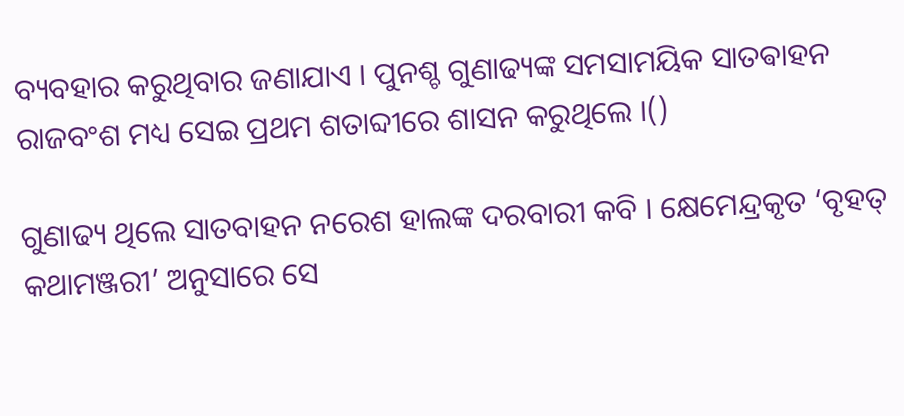ବ୍ୟବହାର କରୁଥିବାର ଜଣାଯାଏ । ପୁନଶ୍ଚ ଗୁଣାଢ୍ୟଙ୍କ ସମସାମୟିକ ସାତଵାହନ ରାଜବଂଶ ମଧ୍ୟ ସେଇ ପ୍ରଥମ ଶତାବ୍ଦୀରେ ଶାସନ କରୁଥିଲେ ।()

ଗୁଣାଢ୍ୟ ଥିଲେ ସାତବାହନ ନରେଶ ହାଲଙ୍କ ଦରବାରୀ କବି । କ୍ଷେମେନ୍ଦ୍ରକୃତ ‘ବୃହତ୍ କଥାମଞ୍ଜରୀ’ ଅନୁସାରେ ସେ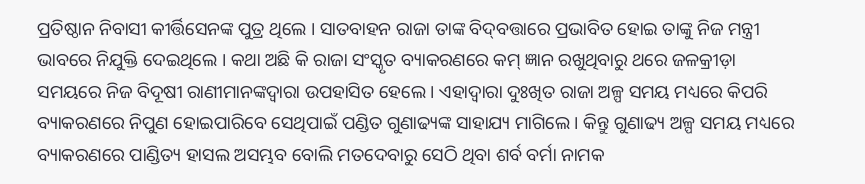ପ୍ରତିଷ୍ଠାନ ନିବାସୀ କୀର୍ତ୍ତିସେନଙ୍କ ପୁତ୍ର ଥିଲେ । ସାତବାହନ ରାଜା ତାଙ୍କ ବିଦ୍‌ବତ୍ତାରେ ପ୍ରଭାବିତ ହୋଇ ତାଙ୍କୁ ନିଜ ମନ୍ତ୍ରୀ ଭାବରେ ନିଯୁକ୍ତି ଦେଇଥିଲେ । କଥା ଅଛି କି ରାଜା ସଂସ୍କୃତ ବ୍ୟାକରଣରେ କମ୍ ଜ୍ଞାନ ରଖୁଥିବାରୁ ଥରେ ଜଳକ୍ରୀଡ଼ା ସମୟରେ ନିଜ ବିଦୂଷୀ ରାଣୀମାନଙ୍କଦ୍ଵାରା ଉପହାସିତ ହେଲେ । ଏହାଦ୍ଵାରା ଦୁଃଖିତ ରାଜା ଅଳ୍ପ ସମୟ ମଧ୍ୟରେ କିପରି ବ୍ୟାକରଣରେ ନିପୁଣ ହୋଇପାରିବେ ସେଥିପାଇଁ ପଣ୍ଡିତ ଗୁଣାଢ୍ୟଙ୍କ ସାହାଯ୍ୟ ମାଗିଲେ । କିନ୍ତୁ ଗୁଣାଢ୍ୟ ଅଳ୍ପ ସମୟ ମଧ୍ୟରେ ବ୍ୟାକରଣରେ ପାଣ୍ଡିତ୍ୟ ହାସଲ ଅସମ୍ଭବ ବୋଲି ମତଦେବାରୁ ସେଠି ଥିବା ଶର୍ବ ବର୍ମା ନାମକ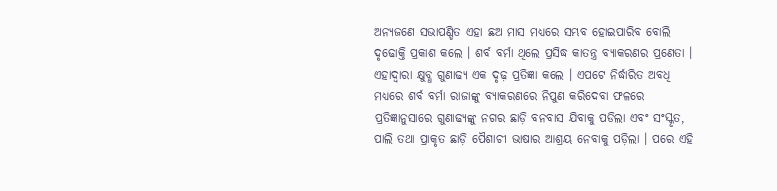ଅନ୍ୟଜଣେ ସଭାପଣ୍ଡିତ ଏହା ଛଅ ମାସ ମଧ୍ୟରେ ସମ୍ଭବ ହୋଇପାରିବ ବୋଲି ଦୃଢୋକ୍ତି ପ୍ରକାଶ କଲେ । ଶର୍ବ ବର୍ମା ଥିଲେ ପ୍ରସିଦ୍ଧ କାତନ୍ତ୍ର ବ୍ୟାକରଣର ପ୍ରଣେତା । ଏହାଦ୍ଵାରା କ୍ଷୁବ୍ଧ ଗୁଣାଢ୍ୟ ଏକ ଦୃଢ଼ ପ୍ରତିଜ୍ଞା କଲେ । ଏପଟେ ନିର୍ଦ୍ଧାରିତ ଅବଧି ମଧ୍ୟରେ ଶର୍ବ ବର୍ମା ରାଜାଙ୍କୁ ବ୍ୟାକରଣରେ ନିପୁଣ କରିଦେବା ଫଳରେ ପ୍ରତିଜ୍ଞାନୁସାରେ ଗୁଣାଢ୍ୟଙ୍କୁ ନଗର ଛାଡ଼ି ବନବାସ ଯିବାକୁ ପଡିଲା ଏବଂ ସଂସ୍କୃତ, ପାଲି ତଥା ପ୍ରାକୃତ ଛାଡ଼ି ପୈଶାଚୀ ଭାଷାର ଆଶ୍ରୟ ନେବାକୁ ପଡ଼ିଲା । ପରେ ଏହି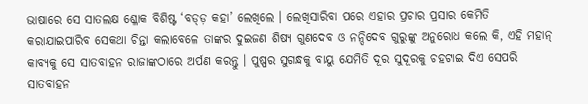ଭାଷାରେ ସେ ସାତଲକ୍ଷ ଶ୍ଳୋକ ବିଶିଷ୍ଟ ‘ବଡ୍ଡ଼ କହା’ ଲେଖିଲେ । ଲେଖିସାରିବା ପରେ ଏହାର ପ୍ରଚାର ପ୍ରସାର କେମିତି କରାଯାଇପାରିବ ସେକଥା ଚିନ୍ତା କଲାବେଳେ ତାଙ୍କର ଦୁଇଜଣ ଶିଷ୍ୟ ଗୁଣଦେବ ଓ ନନ୍ଦିଦେବ ଗୁରୁଙ୍କୁ ଅନୁରୋଧ କଲେ କି, ଏହି ମହାନ୍ କାବ୍ୟକୁ ସେ ସାତବାହନ ରାଜାଙ୍କଠାରେ ଅର୍ପଣ କରନ୍ତୁ । ପୁଷ୍ପର ସୁଗନ୍ଧକୁ ବାୟୁ ଯେମିତି ଦୂର ସୁଦୂରକୁ ଚହଟାଇ ଦିଏ ସେପରି ସାତବାହନ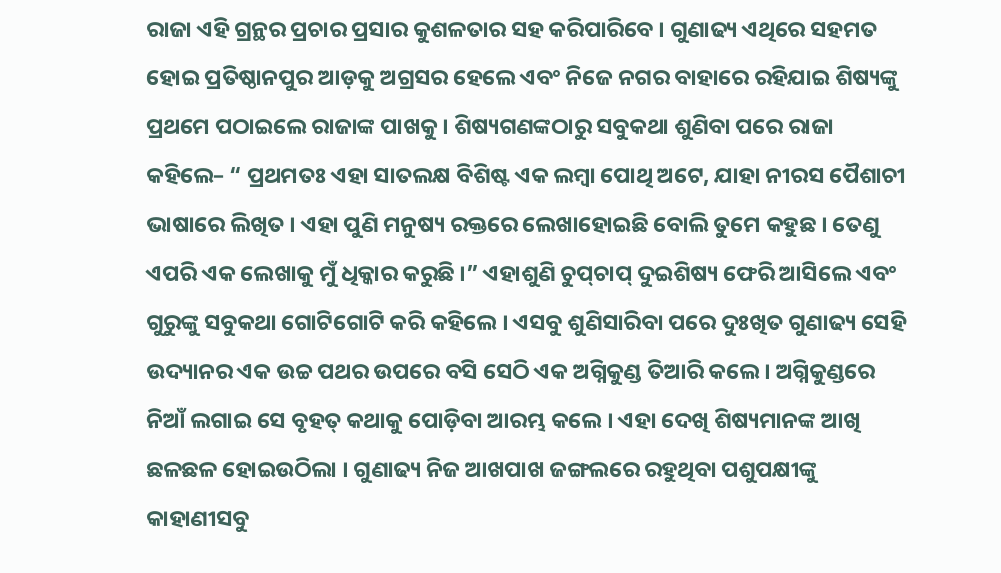ରାଜା ଏହି ଗ୍ରନ୍ଥର ପ୍ରଚାର ପ୍ରସାର କୁଶଳତାର ସହ କରିପାରିବେ । ଗୁଣାଢ୍ୟ ଏଥିରେ ସହମତ ହୋଇ ପ୍ରତିଷ୍ଠାନପୁର ଆଡ଼କୁ ଅଗ୍ରସର ହେଲେ ଏବଂ ନିଜେ ନଗର ବାହାରେ ରହିଯାଇ ଶିଷ୍ୟଙ୍କୁ ପ୍ରଥମେ ପଠାଇଲେ ରାଜାଙ୍କ ପାଖକୁ । ଶିଷ୍ୟଗଣଙ୍କଠାରୁ ସବୁକଥା ଶୁଣିବା ପରେ ରାଜା କହିଲେ– “ ପ୍ରଥମତଃ ଏହା ସାତଲକ୍ଷ ବିଶିଷ୍ଟ ଏକ ଲମ୍ବା ପୋଥି ଅଟେ, ଯାହା ନୀରସ ପୈଶାଚୀ ଭାଷାରେ ଲିଖିତ । ଏହା ପୁଣି ମନୁଷ୍ୟ ରକ୍ତରେ ଲେଖାହୋଇଛି ବୋଲି ତୁମେ କହୁଛ । ତେଣୁ ଏପରି ଏକ ଲେଖାକୁ ମୁଁ ଧିକ୍କାର କରୁଛି ।” ଏହାଶୁଣି ଚୁପ୍‌ଚାପ୍ ଦୁଇଶିଷ୍ୟ ଫେରି ଆସିଲେ ଏବଂ ଗୁରୁଙ୍କୁ ସବୁକଥା ଗୋଟିଗୋଟି କରି କହିଲେ । ଏସବୁ ଶୁଣିସାରିବା ପରେ ଦୁଃଖିତ ଗୁଣାଢ୍ୟ ସେହି ଉଦ୍ୟାନର ଏକ ଉଚ୍ଚ ପଥର ଉପରେ ବସି ସେଠି ଏକ ଅଗ୍ନିକୁଣ୍ଡ ତିଆରି କଲେ । ଅଗ୍ନିକୁଣ୍ଡରେ ନିଆଁ ଲଗାଇ ସେ ବୃହତ୍ କଥାକୁ ପୋଡ଼ିବା ଆରମ୍ଭ କଲେ । ଏହା ଦେଖି ଶିଷ୍ୟମାନଙ୍କ ଆଖି ଛଳଛଳ ହୋଇଉଠିଲା । ଗୁଣାଢ୍ୟ ନିଜ ଆଖପାଖ ଜଙ୍ଗଲରେ ରହୁଥିବା ପଶୁପକ୍ଷୀଙ୍କୁ କାହାଣୀସବୁ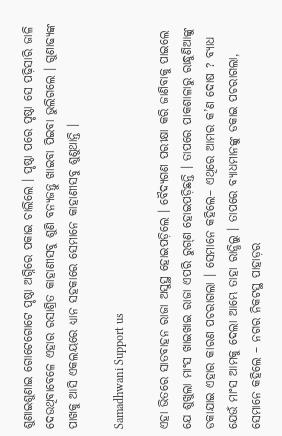ଶୁଣାଇଶୁଣାଇ ଗୋଟେଗୋଟେ ପୃଷ୍ଠା ଅଗ୍ନିରେ ପକାଇ ଚାଲିଲେ । ପୃଷ୍ଠା ପରେ ପୃଷ୍ଠା ସେ ପଢ଼ିସାରି ଜାଳି ଦେଉଥିବାବେଳେ ଏହାର ରସାଶ୍ରିତ କାହାଣୀସବୁ ଶୁଣି ବନ୍ୟଜନ୍ତୁ ଖାଇବା ପିଇବା ଭୁଲିଗଲେ । ଗୁଣାଢ୍ୟଙ୍କ ପାଖକୁ ଆସି ଏକଲୟରେ ଧ୍ୟାନ ସହକାରେ ସେମାନେ କାହାଣୀସବୁ ଶୁଣୁଥାନ୍ତି ।

Samadhwani Support us

ଏହା ଭିତରେ ସାତବାହନ ରାଜା ଅସୁସ୍ଥ ହୋଇପଡ଼ିଲେ । ବୈଦ୍ୟଗଣ ପରୀକ୍ଷା କରି ଜାଣିବାକୁ ପାଇଲେ ଯେ ଶୁଖୁଲା ମାଂସ ଖାଇଖାଇ ରାଜା ଏପରି ରୁଗ୍‌ଣ ହୋଇପଡ଼ିଛନ୍ତି । ତାପରେ ପାକଶାଳାରୁ ରାନ୍ଧୁଣିଆଙ୍କୁ ଡକାଯାଇ ଏହାର କାରଣ ପଚରାଗଲା । ସେମାନେ କହିଲେ– ଏଥିରେ ଆମର କ’ଣ ଦୋଷ ? ବ୍ୟାଧ ଯେଉଁ ମାଂସ ଆମକୁ ଦେଲା ଆମ୍ଭେ ତାହା ରାନ୍ଧିଲୁ । ତାପରେ ବ୍ୟାଧମାନଙ୍କୁ ଡକାଇ ପଚରାଗଲା, ସେମାନେ କହିଲେ – ନଗର ନିକଟସ୍ଥ ପାହାଡ଼ର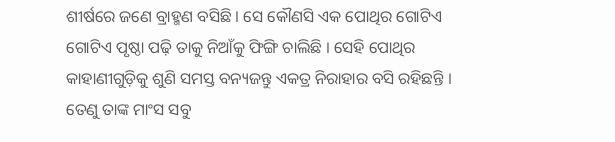ଶୀର୍ଷରେ ଜଣେ ବ୍ରାହ୍ମଣ ବସିଛି । ସେ କୌଣସି ଏକ ପୋଥିର ଗୋଟିଏ ଗୋଟିଏ ପୃଷ୍ଠା ପଢ଼ି ତାକୁ ନିଆଁକୁ ଫିଙ୍ଗି ଚାଲିଛି । ସେହି ପୋଥିର କାହାଣୀଗୁଡ଼ିକୁ ଶୁଣି ସମସ୍ତ ବନ୍ୟଜନ୍ତୁ ଏକତ୍ର ନିରାହାର ବସି ରହିଛନ୍ତି । ତେଣୁ ତାଙ୍କ ମାଂସ ସବୁ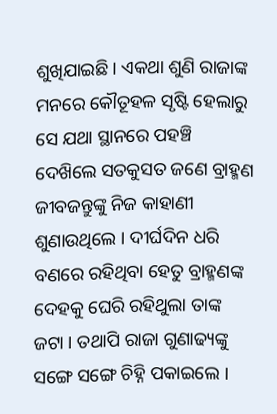ଶୁଖିଯାଇଛି । ଏକଥା ଶୁଣି ରାଜାଙ୍କ ମନରେ କୌତୂହଳ ସୃଷ୍ଟି ହେଲାରୁ ସେ ଯଥା ସ୍ଥାନରେ ପହଞ୍ଚି ଦେଖ‌ିଲେ ସତକୁସତ ଜଣେ ବ୍ରାହ୍ମଣ ଜୀବଜନ୍ତୁଙ୍କୁ ନିଜ କାହାଣୀ ଶୁଣାଉଥିଲେ । ଦୀର୍ଘଦିନ ଧରି ବଣରେ ରହିଥିବା ହେତୁ ବ୍ରାହ୍ମଣଙ୍କ ଦେହକୁ ଘେରି ରହିଥୁଲା ତାଙ୍କ ଜଟା । ତଥାପି ରାଜା ଗୁଣାଢ୍ୟଙ୍କୁ ସଙ୍ଗେ ସଙ୍ଗେ ଚିହ୍ନି ପକାଇଲେ ।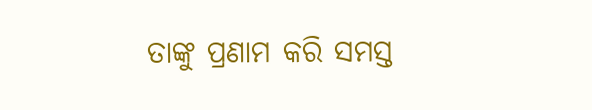ତାଙ୍କୁ ପ୍ରଣାମ କରି ସମସ୍ତ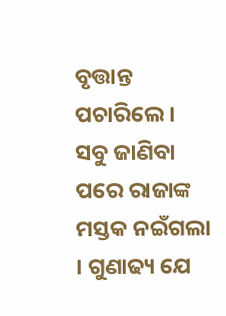ବୃତ୍ତାନ୍ତ ପଚାରିଲେ । ସବୁ ଜାଣିବା ପରେ ରାଜାଙ୍କ ମସ୍ତକ ନଇଁଗଲା । ଗୁଣାଢ୍ୟ ଯେ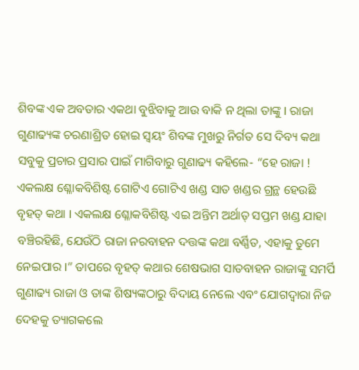ଶିବଙ୍କ ଏକ ଅବତାର ଏକଥା ବୁଝିବାକୁ ଆଉ ବାକି ନ ଥିଲା ତାଙ୍କୁ । ରାଜା ଗୁଣାଢ୍ୟଙ୍କ ଚରଣାଶ୍ରିତ ହୋଇ ସ୍ଵୟଂ ଶିବଙ୍କ ମୁଖରୁ ନିର୍ଗତ ସେ ଦିବ୍ୟ କଥା ସବୁକୁ ପ୍ରଚାର ପ୍ରସାର ପାଇଁ ମାଗିବାରୁ ଗୁଣାଢ୍ୟ କହିଲେ- “ହେ ରାଜା ! ଏକଲକ୍ଷ ଶ୍ଳୋକବିଶିଷ୍ଟ ଗୋଟିଏ ଗୋଟିଏ ଖଣ୍ଡ ସାତ ଖଣ୍ଡର ଗ୍ରନ୍ଥ ହେଉଛି ବୃହତ୍ କଥା । ଏକଲକ୍ଷ ଶ୍ଳୋକବିଶିଷ୍ଟ ଏଇ ଅନ୍ତିମ ଅର୍ଥାତ୍ ସପ୍ତମ ଖଣ୍ଡ ଯାହା ବଞ୍ଚିରହିଛି, ଯେଉଁଠି ରାଜା ନରବାହନ ଦତ୍ତଙ୍କ କଥା ବର୍ଣ୍ଣିତ, ଏହାକୁ ତୁମେ ନେଇପାର ।” ତାପରେ ବୃହତ୍ କଥାର ଶେଷଭାଗ ସାତବାହନ ରାଜାଙ୍କୁ ସମର୍ପି ଗୁଣାଢ୍ୟ ରାଜା ଓ ତାଙ୍କ ଶିଷ୍ୟଙ୍କଠାରୁ ବିଦାୟ ନେଲେ ଏବଂ ଯୋଗଦ୍ଵାରା ନିଜ ଦେହକୁ ତ୍ୟାଗକଲେ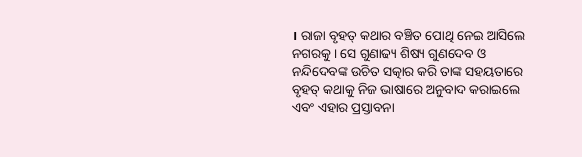। ରାଜା ବୃହତ୍ କଥାର ବଞ୍ଚିତ ପୋଥି ନେଇ ଆସିଲେ ନଗରକୁ । ସେ ଗୁଣାଢ୍ୟ ଶିଷ୍ୟ ଗୁଣଦେବ ଓ ନନ୍ଦିଦେବଙ୍କ ଉଚିତ ସତ୍କାର କରି ତାଙ୍କ ସହୟତାରେ ବୃହତ୍ କଥାକୁ ନିଜ ଭାଷାରେ ଅନୁବାଦ କରାଇଲେ ଏବଂ ଏହାର ପ୍ରସ୍ତାବନା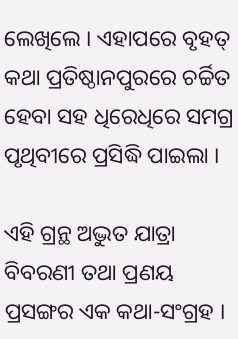ଲେଖିଲେ । ଏହାପରେ ବୃହତ୍ କଥା ପ୍ରତିଷ୍ଠାନପୁରରେ ଚର୍ଚ୍ଚିତ ହେବା ସହ ଧିରେଧିରେ ସମଗ୍ର ପୃଥିବୀରେ ପ୍ରସିଦ୍ଧି ପାଇଲା ।

ଏହି ଗ୍ରନ୍ଥ ଅଦ୍ଭୁତ ଯାତ୍ରା ବିବରଣୀ ତଥା ପ୍ରଣୟ ପ୍ରସଙ୍ଗର ଏକ କଥା-ସଂଗ୍ରହ ।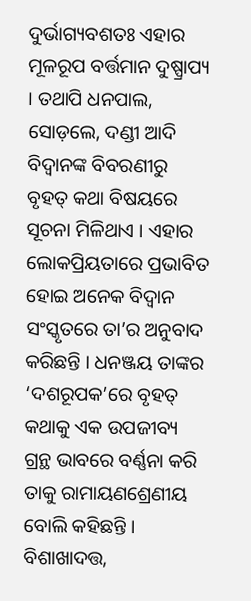ଦୁର୍ଭାଗ୍ୟବଶତଃ ଏହାର ମୂଳରୂପ ବର୍ତ୍ତମାନ ଦୁଷ୍ପ୍ରାପ୍ୟ । ତଥାପି ଧନପାଲ, ସୋଡ଼ଲେ, ଦଣ୍ଡୀ ଆଦି ବିଦ୍ଵାନଙ୍କ ବିବରଣୀରୁ ବୃହତ୍ କଥା ବିଷୟରେ ସୂଚନା ମିଳିଥାଏ । ଏହାର ଲୋକପ୍ରିୟତାରେ ପ୍ରଭାବିତ ହୋଇ ଅନେକ ବିଦ୍ଵାନ ସଂସ୍କୃତରେ ତା’ର ଅନୁବାଦ କରିଛନ୍ତି । ଧନଞ୍ଜୟ ତାଙ୍କର ‘ଦଶରୂପକ’ରେ ବୃହତ୍ କଥାକୁ ଏକ ଉପଜୀବ୍ୟ ଗ୍ରନ୍ଥ ଭାବରେ ବର୍ଣ୍ଣନା କରି ତାକୁ ରାମାୟଣଶ୍ରେଣୀୟ ବୋଲି କହିଛନ୍ତି । ବିଶାଖାଦତ୍ତ,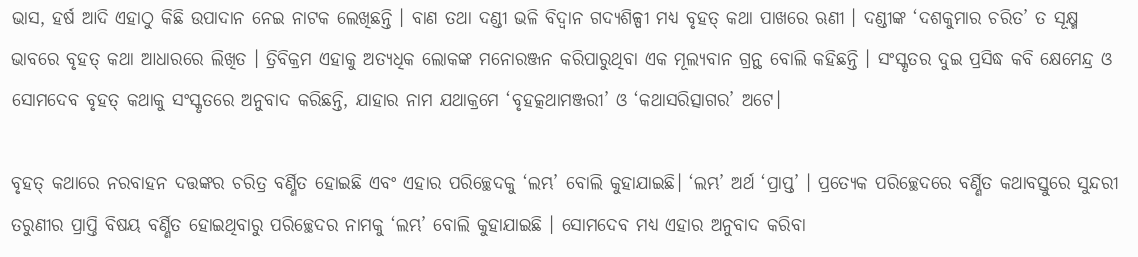ଭାସ, ହର୍ଷ ଆଦି ଏହାଠୁ କିଛି ଉପାଦାନ ନେଇ ନାଟକ ଲେଖିଛନ୍ତି । ବାଣ ତଥା ଦଣ୍ଡୀ ଭଳି ବିଦ୍ଵାନ ଗଦ୍ୟଶିଳ୍ପୀ ମଧ୍ୟ ବୃହତ୍ କଥା ପାଖରେ ଋଣୀ । ଦଣ୍ଡୀଙ୍କ ‘ଦଶକୁମାର ଚରିତ’ ତ ସୂକ୍ଷ୍ମ ଭାବରେ ବୃହତ୍ କଥା ଆଧାରରେ ଲିଖିତ । ତ୍ରିବିକ୍ରମ ଏହାକୁ ଅତ୍ୟଧିକ ଲୋକଙ୍କ ମନୋରଞ୍ଜନ କରିପାରୁଥିବା ଏକ ମୂଲ୍ୟବାନ ଗ୍ରନ୍ଥ ବୋଲି କହିଛନ୍ତି । ସଂସ୍କୃତର ଦୁଇ ପ୍ରସିଦ୍ଧ କବି କ୍ଷେମେନ୍ଦ୍ର ଓ ସୋମଦେବ ବୃହତ୍ କଥାକୁ ସଂସ୍କୃତରେ ଅନୁବାଦ କରିଛନ୍ତି, ଯାହାର ନାମ ଯଥାକ୍ରମେ ‘ବୃହତ୍କଥାମଞ୍ଜରୀ’ ଓ ‘କଥାସରିତ୍ସାଗର’ ଅଟେ।

ବୃହତ୍ କଥାରେ ନରବାହନ ଦତ୍ତଙ୍କର ଚରିତ୍ର ବର୍ଣ୍ଣିତ ହୋଇଛି ଏବଂ ଏହାର ପରିଚ୍ଛେଦକୁ ‘ଲମ୍ଭ’ ବୋଲି କୁହାଯାଇଛି। ‘ଲମ୍ଭ’ ଅର୍ଥ ‘ପ୍ରାପ୍ତ’ । ପ୍ରତ୍ୟେକ ପରିଚ୍ଛେଦରେ ବର୍ଣ୍ଣିତ କଥାବସ୍ତୁରେ ସୁନ୍ଦରୀ ତରୁଣୀର ପ୍ରାପ୍ତି ବିଷୟ ବର୍ଣ୍ଣିତ ହୋଇଥିବାରୁ ପରିଚ୍ଛେଦର ନାମକୁ ‘ଲମ୍ଭ’ ବୋଲି କୁହାଯାଇଛି । ସୋମଦେବ ମଧ୍ୟ ଏହାର ଅନୁବାଦ କରିବା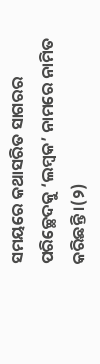ସମୟରେ କଥାସରିତ ସାଗରର ପରିଚ୍ଛେଦକୁ ‘ଲମ୍ବକ’ ନାମରେ ନାମିତ କରିଛନ୍ତି ।(୨)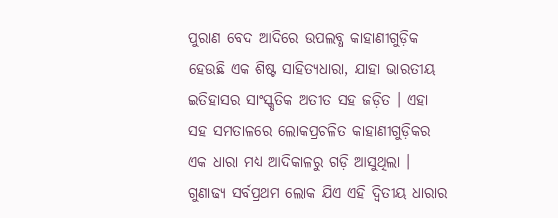ପୁରାଣ ବେଦ ଆଦିରେ ଉପଲବ୍ଧ କାହାଣୀଗୁଡ଼ିକ ହେଉଛି ଏକ ଶିଷ୍ଟ ସାହିତ୍ୟଧାରା, ଯାହା ଭାରତୀୟ ଇତିହାସର ସାଂସ୍କୃତିକ ଅତୀତ ସହ ଜଡ଼ିତ । ଏହା ସହ ସମତାଳରେ ଲୋକପ୍ରଚଳିତ କାହାଣୀଗୁଡ଼ିକର ଏକ ଧାରା ମଧ୍ୟ ଆଦିକାଳରୁ ଗଡ଼ି ଆସୁଥିଲା । ଗୁଣାଢ୍ୟ ସର୍ବପ୍ରଥମ ଲୋକ ଯିଏ ଏହି ଦ୍ଵିତୀୟ ଧାରାର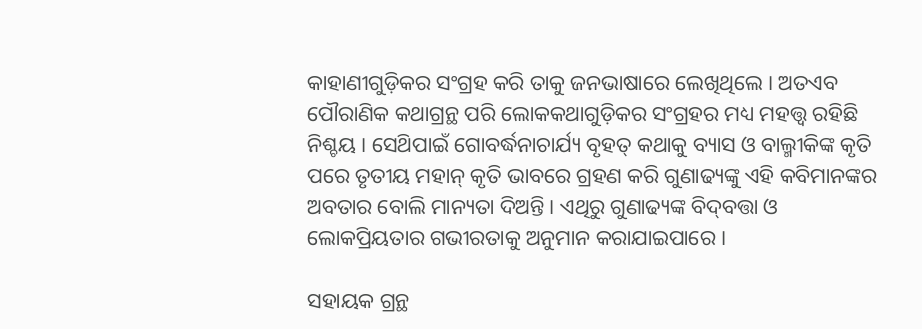କାହାଣୀଗୁଡ଼ିକର ସଂଗ୍ରହ କରି ତାକୁ ଜନଭାଷାରେ ଲେଖିଥିଲେ । ଅତଏବ ପୌରାଣିକ କଥାଗ୍ରନ୍ଥ ପରି ଲୋକକଥାଗୁଡ଼ିକର ସଂଗ୍ରହର ମଧ୍ୟ ମହତ୍ତ୍ଵ ରହିଛି ନିଶ୍ଚୟ । ସେଥ‌ିପାଇଁ ଗୋବର୍ଦ୍ଧନାଚାର୍ଯ୍ୟ ବୃହତ୍ କଥାକୁ ବ୍ୟାସ ଓ ବାଲ୍ମୀକିଙ୍କ କୃତି ପରେ ତୃତୀୟ ମହାନ୍ କୃତି ଭାବରେ ଗ୍ରହଣ କରି ଗୁଣାଢ୍ୟଙ୍କୁ ଏହି କବିମାନଙ୍କର ଅବତାର ବୋଲି ମାନ୍ୟତା ଦିଅନ୍ତି । ଏଥିରୁ ଗୁଣାଢ୍ୟଙ୍କ ବିଦ୍‌ବତ୍ତା ଓ ଲୋକପ୍ରିୟତାର ଗଭୀରତାକୁ ଅନୁମାନ କରାଯାଇପାରେ ।

ସହାୟକ ଗ୍ରନ୍ଥ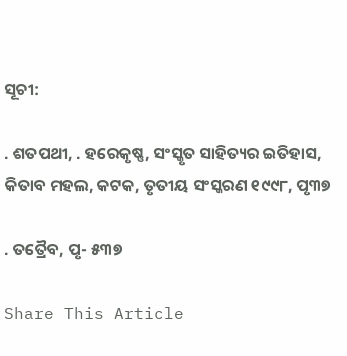ସୂଚୀ:

. ଶତପଥୀ, . ହରେକୃଷ୍ଣ, ସଂସ୍କୃତ ସାହିତ୍ୟର ଇତିହାସ, କିତାବ ମହଲ, କଟକ, ତୃତୀୟ ସଂସ୍କରଣ ୧୯୯୮, ପୃ୩୭

. ତତ୍ରୈବ, ପୃ- ୫୩୭

Share This Article